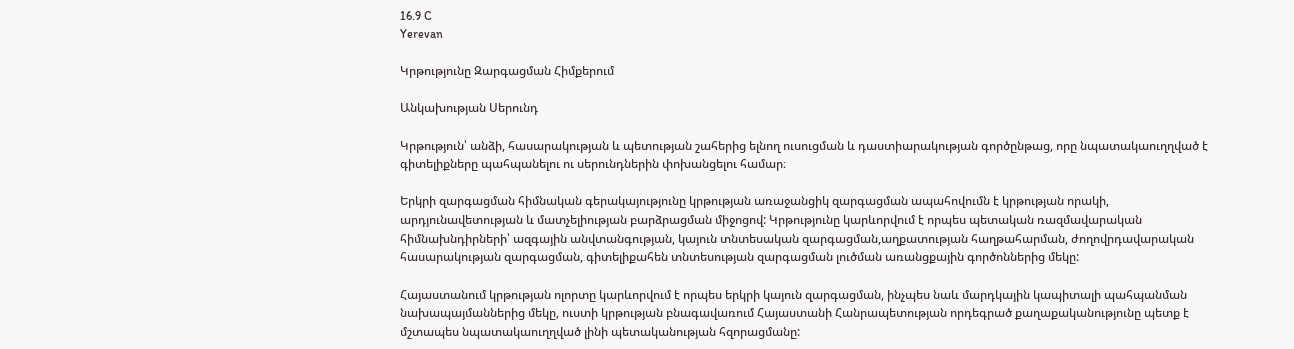16.9 C
Yerevan

Կրթությունը Զարգացման Հիմքերում

Անկախության Սերունդ

Կրթություն՝ անձի, հասարակության և պետության շահերից ելնող ուսուցման և դաստիարակության գործընթաց, որը նպատակաուղղված է գիտելիքները պահպանելու ու սերունդներին փոխանցելու համար։

Երկրի զարգացման հիմնական գերակայությունը կրթության առաջանցիկ զարգացման ապահովումն է կրթության որակի, արդյունավետության և մատչելիության բարձրացման միջոցով: Կրթությունը կարևորվում է որպես պետական ռազմավարական հիմնախնդիրների՝ ազգային անվտանգության, կայուն տնտեսական զարգացման,աղքատության հաղթահարման, ժողովրդավարական հասարակության զարգացման, գիտելիքահեն տնտեսության զարգացման լուծման առանցքային գործոններից մեկը:

Հայաստանում կրթության ոլորտը կարևորվում է որպես երկրի կայուն զարգացման, ինչպես նաև մարդկային կապիտալի պահպանման նախապայմաններից մեկը, ուստի կրթության բնագավառում Հայաստանի Հանրապետության որդեգրած քաղաքականությունը պետք է մշտապես նպատակաուղղված լինի պետականության հզորացմանը: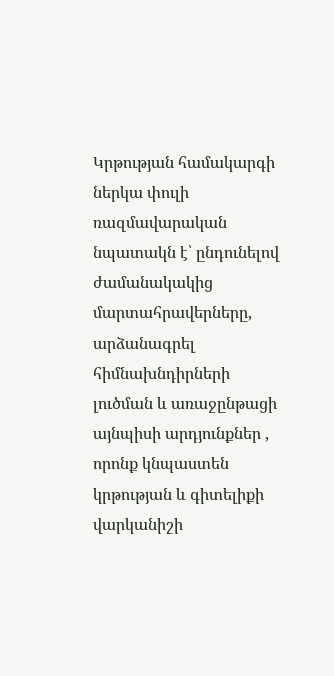Կրթության համակարգի ներկա փուլի ռազմավարական նպատակն է՝ ընդունելով ժամանակակից մարտահրավերները, արձանագրել հիմնախնդիրների լուծման և առաջընթացի այնպիսի արդյունքներ , որոնք կնպաստեն կրթության և գիտելիքի վարկանիշի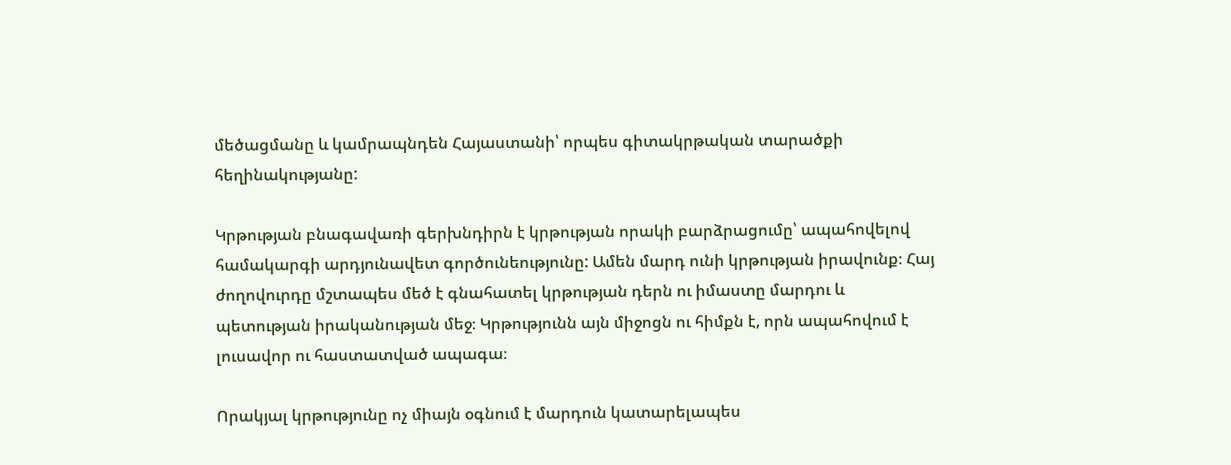մեծացմանը և կամրապնդեն Հայաստանի՝ որպես գիտակրթական տարածքի հեղինակությանը:

Կրթության բնագավառի գերխնդիրն է կրթության որակի բարձրացումը՝ ապահովելով համակարգի արդյունավետ գործունեությունը: Ամեն մարդ ունի կրթության իրավունք։ Հայ ժողովուրդը մշտապես մեծ է գնահատել կրթության դերն ու իմաստը մարդու և պետության իրականության մեջ։ Կրթությունն այն միջոցն ու հիմքն է, որն ապահովում է լուսավոր ու հաստատված ապագա։

Որակյալ կրթությունը ոչ միայն օգնում է մարդուն կատարելապես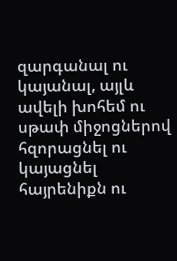զարգանալ ու կայանալ, այլև ավելի խոհեմ ու սթափ միջոցներով հզորացնել ու կայացնել հայրենիքն ու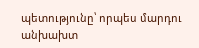պետությունը՝ որպես մարդու անխախտ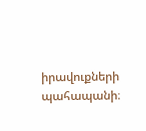իրավուքների պահապանի։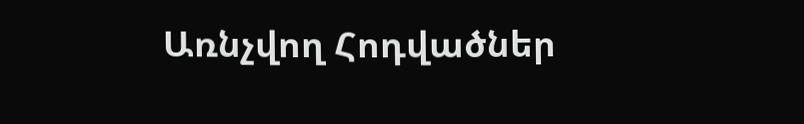Առնչվող Հոդվածներ